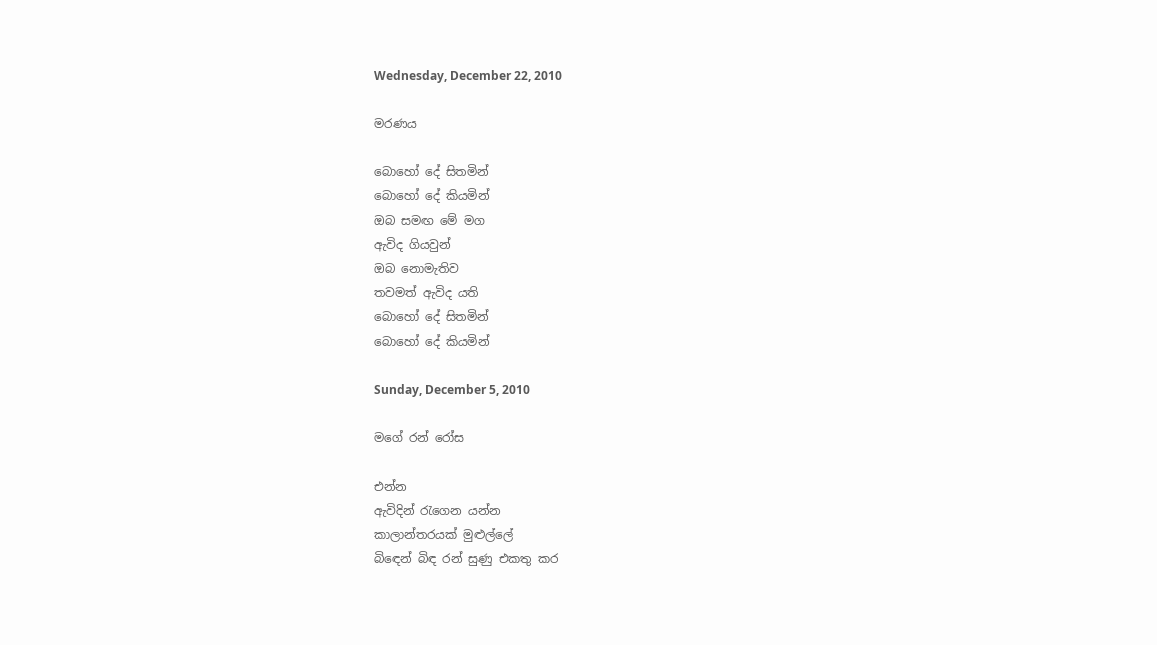Wednesday, December 22, 2010

මරණය

බොහෝ දේ සිතමින්
බොහෝ දේ කියමින්
ඔබ සමඟ මේ මග
ඇවිද ගියවුන්
ඔබ නොමැතිව
තවමත් ඇවිද යති
බොහෝ දේ සිතමින්
බොහෝ දේ කියමින්

Sunday, December 5, 2010

මගේ රන් රෝස

එන්න
ඇවිදින් රැගෙන යන්න
කාලාන්තරයක් මුළුල්ලේ
බිඳෙන් බිඳ රන් සුණු එකතු කර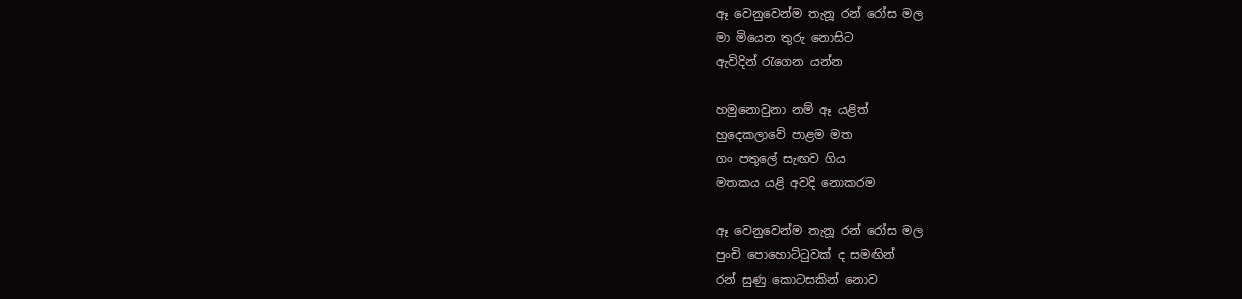ඈ වෙනුවෙන්ම තැනූ රන් රෝස මල
මා මියෙන තුරු නොසිට
ඇවිදින් රැගෙන යන්න

හමුනොවුනා නම් ඈ යළිත්
හුදෙකලාවේ පාළම මත
ගං පතුලේ සැඟව ගිය
මතකය යළි අවදි නොකරම

ඈ වෙනුවෙන්ම තැනූ රන් රෝස මල
පුංචි පොහොට්ටුවක් ද සමඟින්
රන් සුණු කොටසකින් නොව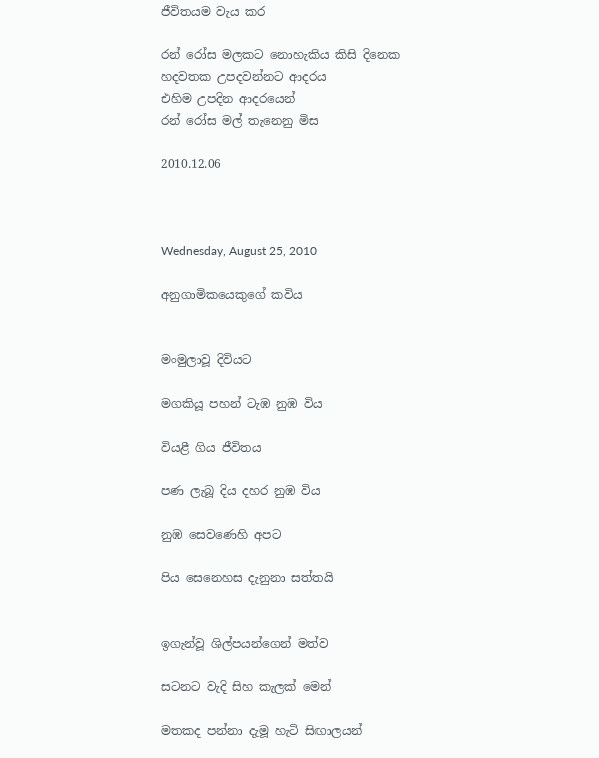ජීවිතයම වැය කර

රන් රෝස මලකට නොහැකිය කිසි දිනෙක
හදවතක උපදවන්නට ආදරය
එහිම උපදින ආදරයෙන්
රන් රෝස මල් තැනෙනු මිස

2010.12.06



Wednesday, August 25, 2010

අනුගාමිකයෙකුගේ කවිය


මංමුලාවූ දිවියට

මගකියූ පහන් ටැඹ නුඹ විය

වියළී ගිය ජීවිතය

පණ ලැබූ දිය දහර නුඹ විය

නුඹ සෙවණෙහි අපට

පිය සෙනෙහස දැනුනා සත්තයි


ඉගැන්වූ ශිල්පයන්ගෙන් මත්ව

සටනට වැදි සිහ කැලක් මෙන්

මතකද පන්නා දැමූ හැටි සිඟාලයන්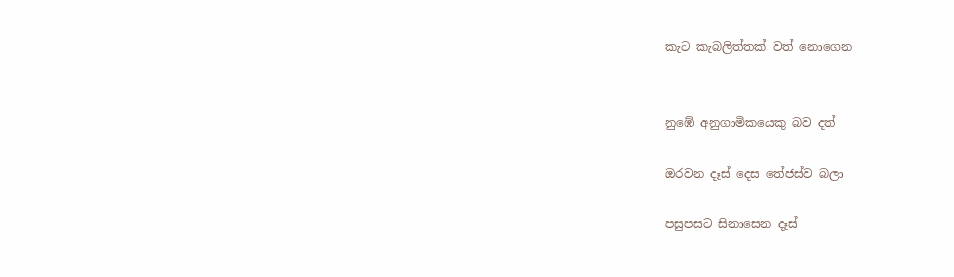කැට කැබලිත්තක් වත් නොගෙන


නුඹේ අනුගාමිකයෙකු බව දත්

ඔරවන දෑස් දෙස තේජස්ව බලා

පසුපසට සිනාසෙන දෑස්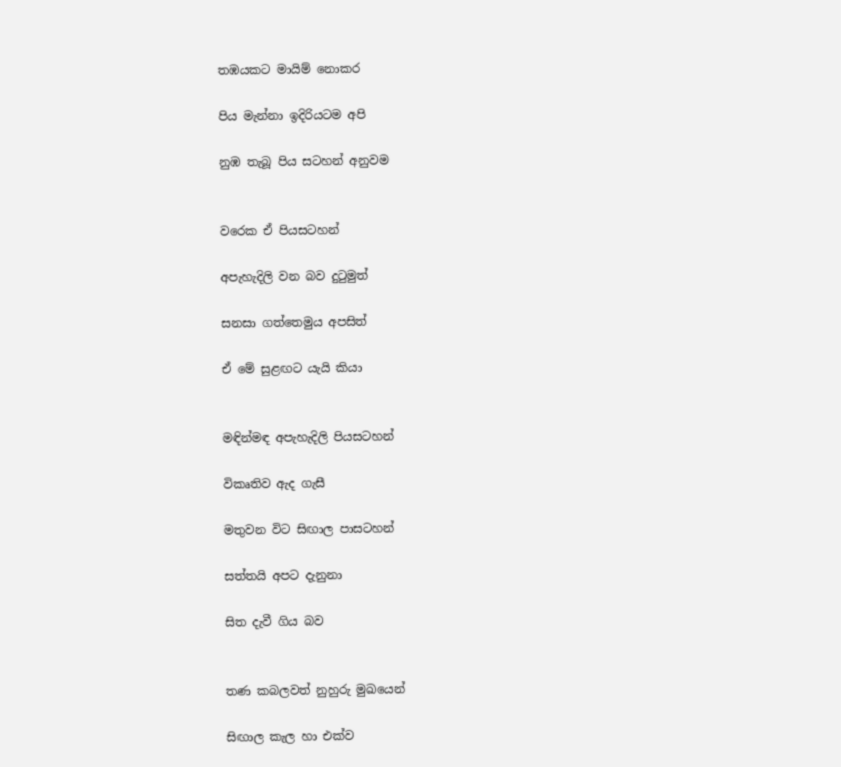තඹයකට මායිම් නොකර

පිය මැන්නා ඉදිරියටම අපි

නුඹ තැබූ පිය සටහන් අනුවම


වරෙක ඒ පියසටහන්

අපැහැදිලි වන බව දුටුමුත්

සනසා ගත්තෙමුය අපසිත්

ඒ මේ සුළඟට යැයි කියා


මඳින්මඳ අපැහැදිලි පියසටහන්

විකෘතිව ඇද ගැසී

මතුවන විට සිඟාල පාසටහන්

සත්තයි අපට දැනුනා

සිත දැවී ගිය බව


තණ කබලවත් නුහුරු මුඛයෙන්

සිඟාල කැල හා එක්ව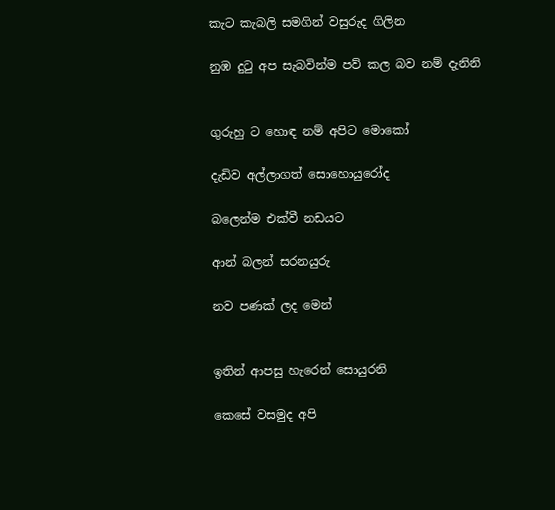කැට කැබලි සමගින් වසුරුද ගිලින

නුඹ දුටු අප සැබවින්ම පව් කල බව නම් දැනිනි


ගුරුහු ට හොඳ නම් අපිට මොකෝ

දැඩිව අල්ලාගත් සොහොයුරෝද

බලෙන්ම එක්වී නඩයට

ආන් බලන් සරනයුරු

නව පණක් ලද මෙන්


ඉතින් ආපසු හැරෙන් සොයුරනි

කෙසේ වසමුද අපි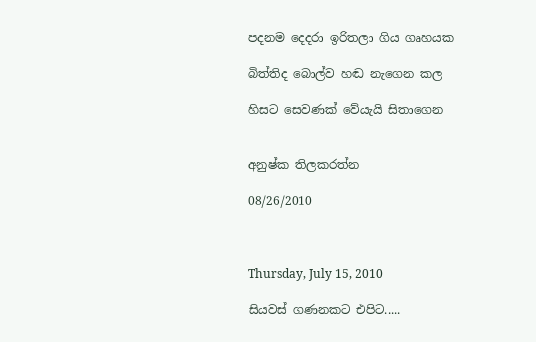පදනම දෙදරා ඉරිතලා ගිය ගෘහයක

බිත්තිද බොල්ව හඬ නැගෙන කල

හිසට සෙවණක් වේයැයි සිතාගෙන


අනුෂ්ක තිලකරත්න

08/26/2010



Thursday, July 15, 2010

සියවස් ගණනකට එපිට.....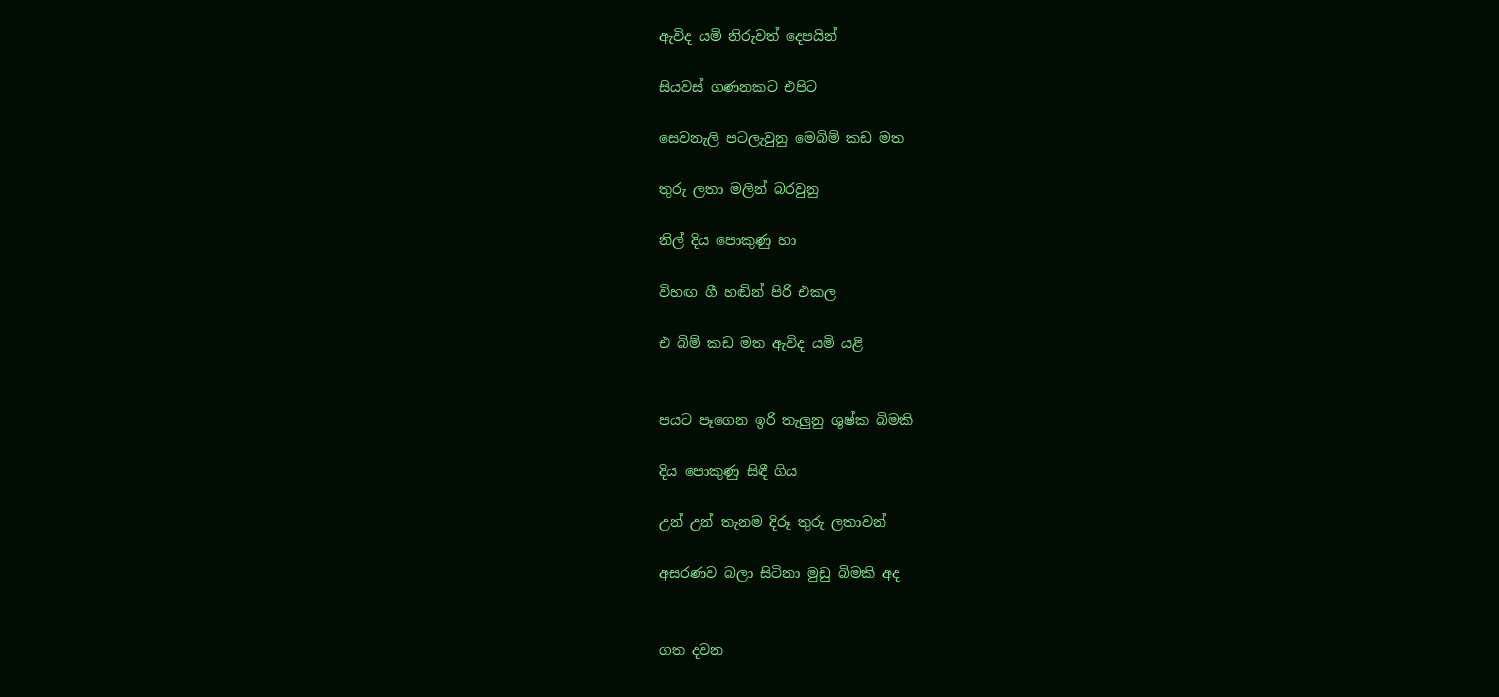ඇවිද යමි නිරුවත් දෙපයින්

සියවස් ගණනකට එපිට

සෙවනැලි පටලැවුනු මෙබිම් කඩ මත

තුරු ලතා මලින් බරවුනු

නිල් දිය පොකුණු හා

විහඟ ගී හඬින් පිරි එකල

එ බිම් කඩ මත ඇවිද යමි යළි


පයට පෑගෙන ඉරි තැලුනු ශුෂ්ක බිමකි

දිය පොකුණු සිඳී ගිය

උන් උන් තැනම දිරූ තුරු ලතාවන්

අසරණව බලා සිටිනා මුඩු බිමකි අද


ගත දවන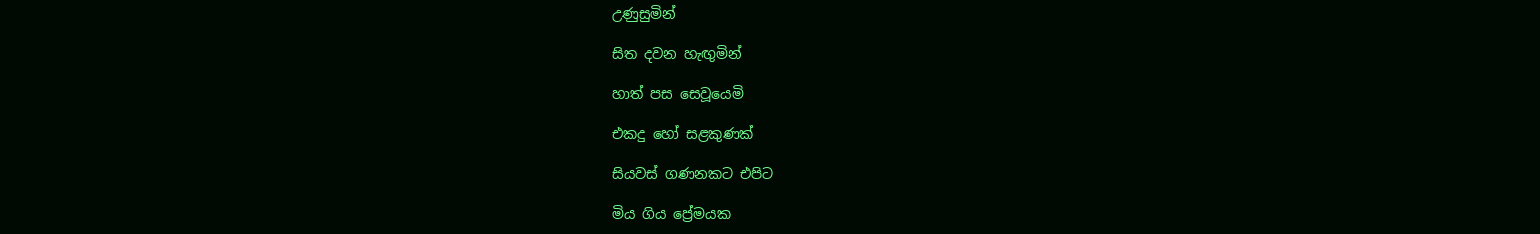උණුසුමින්

සිත දවන හැඟුමින්

හාත් පස සෙවූයෙමි

එකදු හෝ සළකුණක්

සියවස් ගණනකට එපිට

මිය ගිය ප්‍රේමයක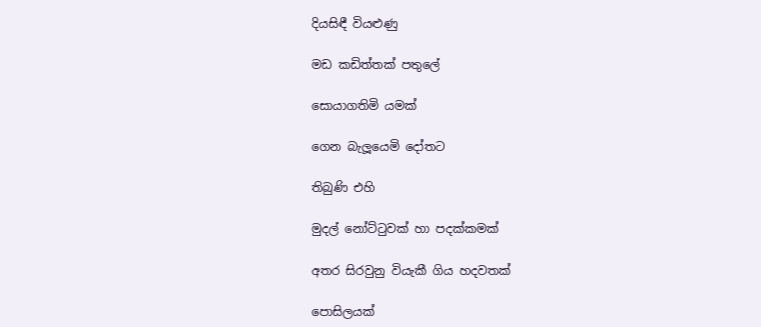දියසිඳී වියළුණු

මඩ කඩිත්තක් පතුලේ

සොයාගතිමි යමක්

ගෙන බැලූයෙමි දෝතට

තිබුණි එහි

මුදල් නෝට්ටුවක් හා පදක්කමක්

අතර සිරවුනු වියැකී ගිය හදවතක්

පොසිලයක්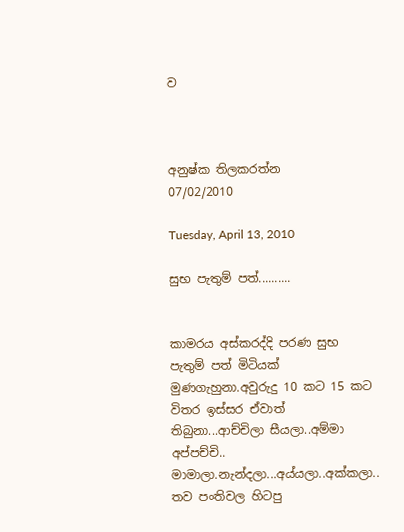ව



අනුෂ්ක තිලකරත්න
07/02/2010

Tuesday, April 13, 2010

සුභ පැතුම් පත්..........


කාමරය අස්කරද්දි පරණ සුභ පැතුම් පත් මිටියක් මුණගැහුනා.අවුරුදු 10 කට 15 කට විතර ඉස්සර ඒවාත් තිබුනා...ආච්චිලා සීයලා..අම්මා අප්පච්චි.. මාමාලා.නැන්දලා...අය්යලා..අක්කලා.. තව පංතිවල හිටපු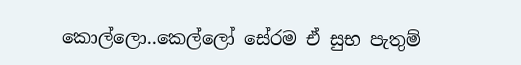කොල්ලො..කෙල්ලෝ සේරම ඒ සුභ පැතුම්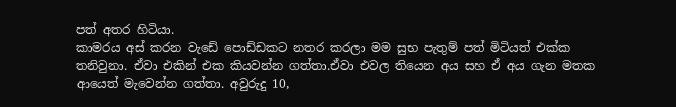පත් අතර හිටියා.
කාමරය අස් කරන වැඩේ පොඩ්ඩකට නතර කරලා මම සුභ පැතුම් පත් මිටියත් එක්ක තනිවුනා. ඒවා එකින් එක කියවන්න ගත්තා.ඒවා එවල තියෙන අය සහ ඒ අය ගැන මතක ආයෙත් මැවෙන්න ගත්තා. අවුරුදු 10,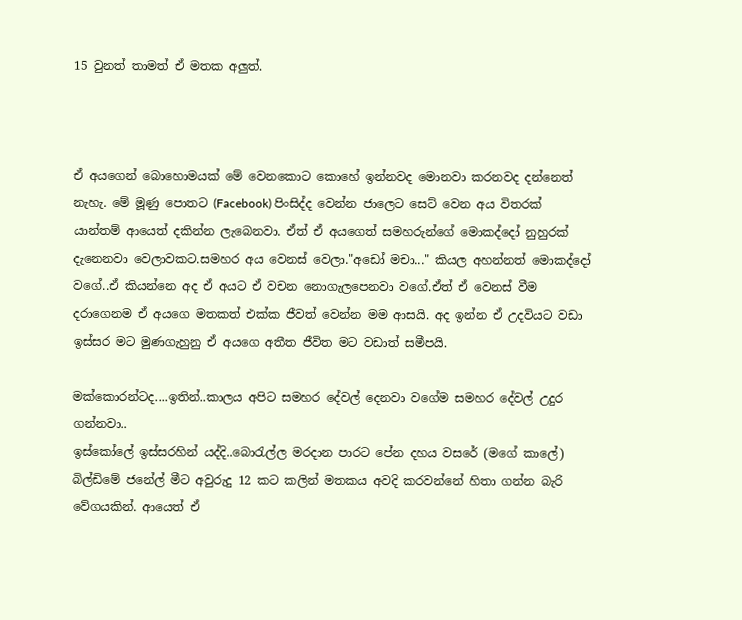15 වුනත් තාමත් ඒ මතක අලුත්.



ඒ අයගෙන් බොහොමයක් මේ වෙනකොට කොහේ ඉන්නවද මොනවා කරනවද දන්නෙත් නැහැ. මේ මූණු පොතට (Facebook) පිංසිද්ද වෙන්න ජාලෙට සෙට් වෙන අය විතරක් යාන්තම් ආයෙත් දකින්න ලැබෙනවා. ඒත් ඒ අයගෙත් සමහරුන්ගේ මොකද්දෝ නුහුරක් දැනෙනවා වෙලාවකට.සමහර අය වෙනස් වෙලා."අඩෝ මචා..." කියල අහන්නත් මොකද්දෝ වගේ..ඒ කියන්නෙ අද ඒ අයට ඒ වචන නොගැලපෙනවා වගේ.ඒත් ඒ වෙනස් වීම දරාගෙනම ඒ අයගෙ මතකත් එක්ක ජීවත් වෙන්න මම ආසයි. අද ඉන්න ඒ උදවියට වඩා ඉස්සර මට මුණගැහුනු ඒ අයගෙ අතීත ජීවිත මට වඩාත් සමීපයි.

මක්කොරන්ටද....ඉතින්..කාලය අපිට සමහර දේවල් දෙනවා වගේම සමහර දේවල් උදුර ගන්නවා..
ඉස්කෝලේ ඉස්සරහින් යද්දි..බොරැල්ල මරදාන පාරට පේන දහය වසරේ (මගේ කාලේ) බිල්ඩිමේ ජනේල් මීට අවුරුදු 12 කට කලින් මතකය අවදි කරවන්නේ හිතා ගන්න බැරි වේගයකින්. ආයෙත් ඒ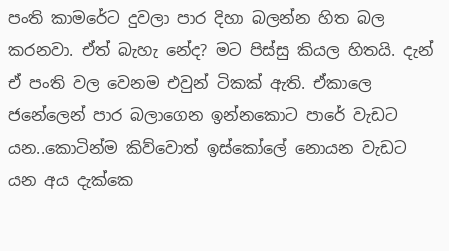පංති කාමරේට දුවලා පාර දිහා බලන්න හිත බල කරනවා. ඒත් බැහැ නේද? මට පිස්සු කියල හිතයි. දැන් ඒ පංති වල වෙනම එවුන් ටිකක් ඇති. ඒකාලෙ ජනේලෙන් පාර බලාගෙන ඉන්නකොට පාරේ වැඩට යන..කොටින්ම කිව්වොත් ඉස්කෝලේ නොයන වැඩට යන අය දැක්කෙ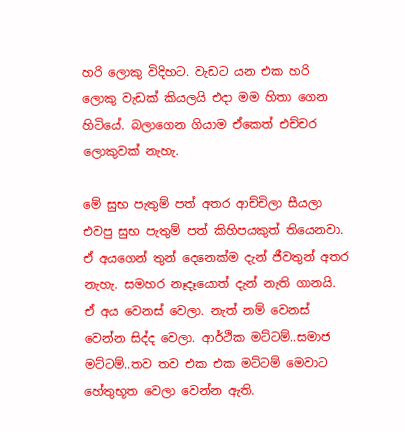හරි ලොකු විදිහට. වැඩට යන එක හරි ලොකු වැඩක් කියලයි එදා මම හිතා ගෙන හිටියේ. බලාගෙන ගියාම ඒකෙත් එච්චර ලොකුවක් නැහැ.

මේ සුභ පැතුම් පත් අතර ආච්චිලා සීයලා එවපු සුභ පැතුම් පත් කිහිපයකුත් තියෙනවා. ඒ අයගෙන් තුන් දෙනෙක්ම දැන් ජීවතුන් අතර නැහැ. සමහර නෑදෑයොත් දැන් නැති ගානයි. ඒ අය වෙනස් වෙලා. නැත් නම් වෙනස් වෙන්න සිද්ද වෙලා. ආර්ථික මට්ටම්..සමාජ මට්ටම්..තව තව එක එක මට්ටම් මෙවාට හේතුභූත වෙලා වෙන්න ඇති.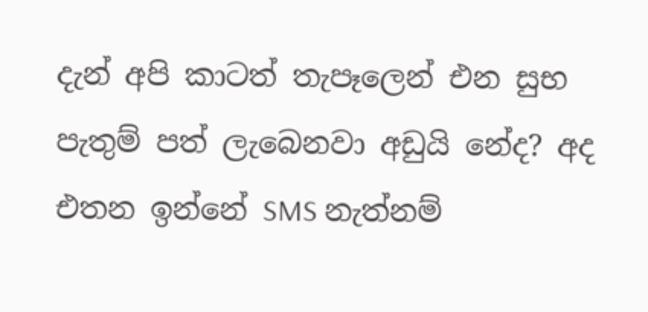දැන් අපි කාටත් තැපෑලෙන් එන සුභ පැතුම් පත් ලැබෙනවා අඩුයි නේද? අද එතන ඉන්නේ SMS නැත්නම්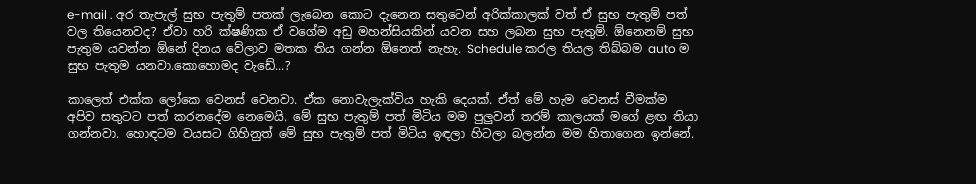e-mail . අර තැපැල් සුභ පැතුම් පතක් ලැබෙන කොට දැනෙන සතුටෙන් අරික්කාලක් වත් ඒ සුභ පැතුම් පත් වල තියෙනවද? ඒවා හරි ක්ෂණික ඒ වගේම අඩු මහන්සියකින් යවන සහ ලබන සුභ පැතුම්. ඕනෙනම් සුභ පැතුම යවන්න ඕනේ දිනය වේලාව මතක තිය ගන්න ඕනෙත් නැහැ. Schedule කරල තියල තිබ්බම auto ම සුභ පැතුම යනවා.කොහොමද වැඩේ...?

කාලෙත් එක්ක ලෝකෙ වෙනස් වෙනවා. ඒක නොවැලැක්විය හැකි දෙයක්. ඒත් මේ හැම වෙනස් වීමක්ම අපිව සතුටට පත් කරනදේම නෙමෙයි. මේ සුභ පැතුම් පත් මිටිය මම පුලුවන් තරම් කාලයක් මගේ ළඟ තියා ගන්නවා. හොඳටම වයසට ගිහිනුත් මේ සුභ පැතුම් පත් මිටිය ඉඳලා හිටලා බලන්න මම හිතාගෙන ඉන්නේ.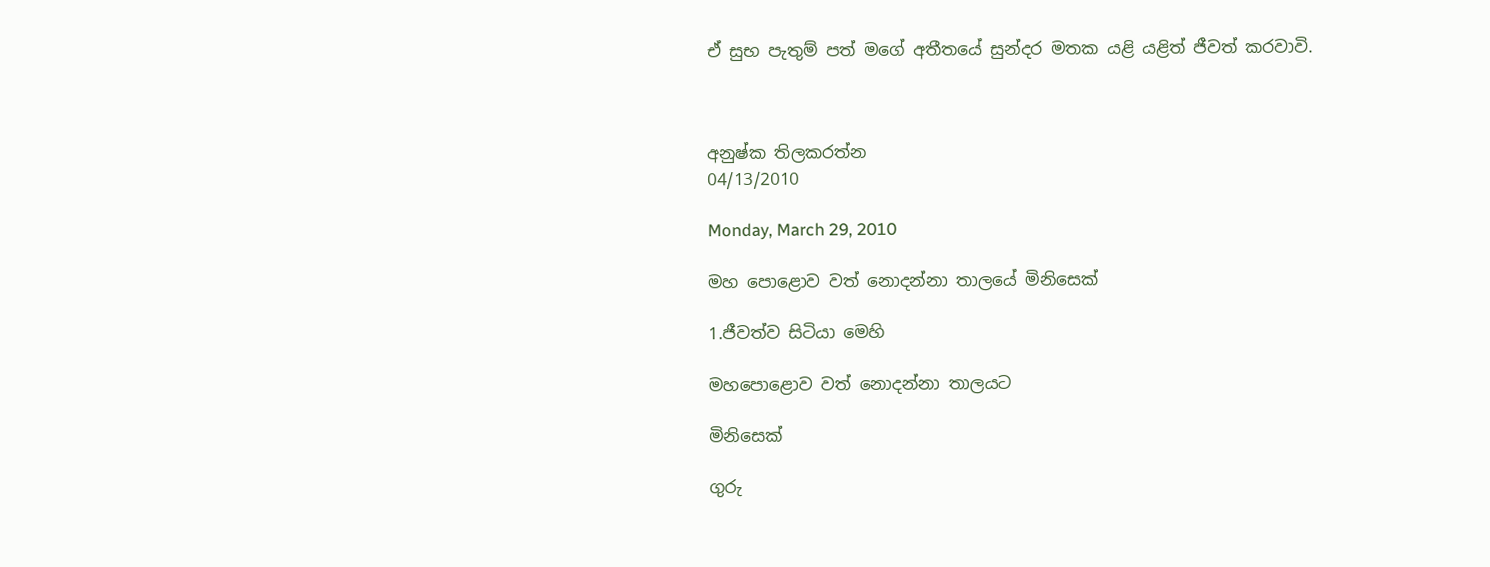ඒ සුභ පැතුම් පත් මගේ අතීතයේ සුන්දර මතක යළි යළිත් ජීවත් කරවාවි.



අනුෂ්ක තිලකරත්න
04/13/2010

Monday, March 29, 2010

මහ පොළොව වත් නොදන්නා තාලයේ මිනිසෙක්

1.ජීවත්ව සිටියා මෙහි

මහපොළොව වත් නොදන්නා තාලයට

මිනිසෙක්

ගුරු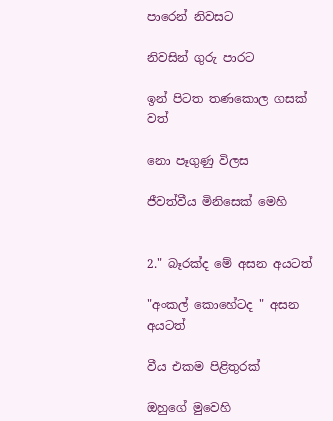පාරෙන් නිවසට

නිවසින් ගුරු පාරට

ඉන් පිටත තණකොල ගසක් වත්

නො පෑගුණු විලස

ජීවත්වීය මිනිසෙක් මෙහි


2." බෑරක්ද මේ අසන අයටත්

"අංකල් කොහේටද " අසන අයටත්

වීය එකම පිළිතුරක්

ඔහුගේ මුවෙහි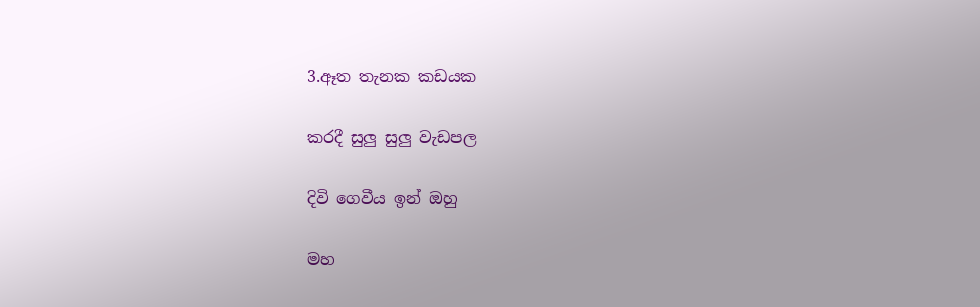3.ඈත තැනක කඩයක

කරදී සුලු සුලු වැඩපල

දිවි ගෙවීය ඉන් ඔහු

මහ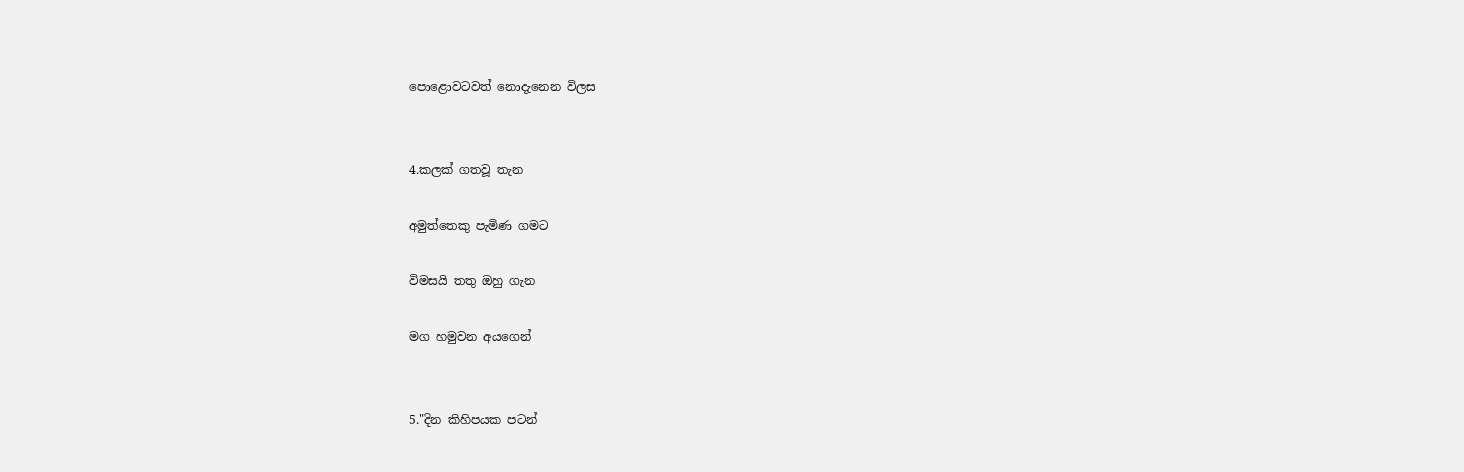පොළොවටවත් නොදැනෙන විලස


4.කලක් ගතවූ තැන

අමුත්තෙකු පැමිණ ගමට

විමසයි තතු ඔහු ගැන

මග හමුවන අයගෙන්


5."දින කිහිපයක පටන්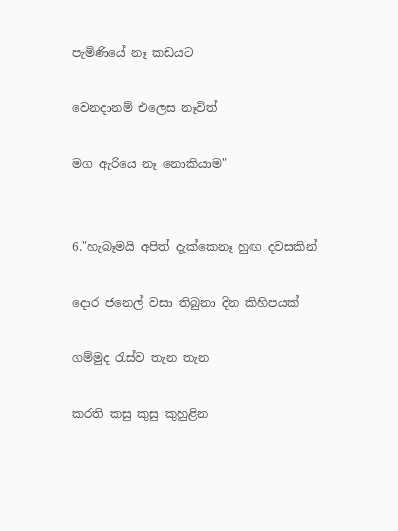පැමිණියේ නෑ කඩයට

වෙනදානම් එලෙස නෑවිත්

මග ඇරියෙ නෑ නොකියාම"


6."හැබෑමයි අපිත් දැක්කෙනෑ හුඟ දවසකින්

දොර ජනෙල් වසා තිබුනා දින කිහිපයක්

ගම්මුද රැස්ව තැන තැන

කරති කසු කුසු කුහුළින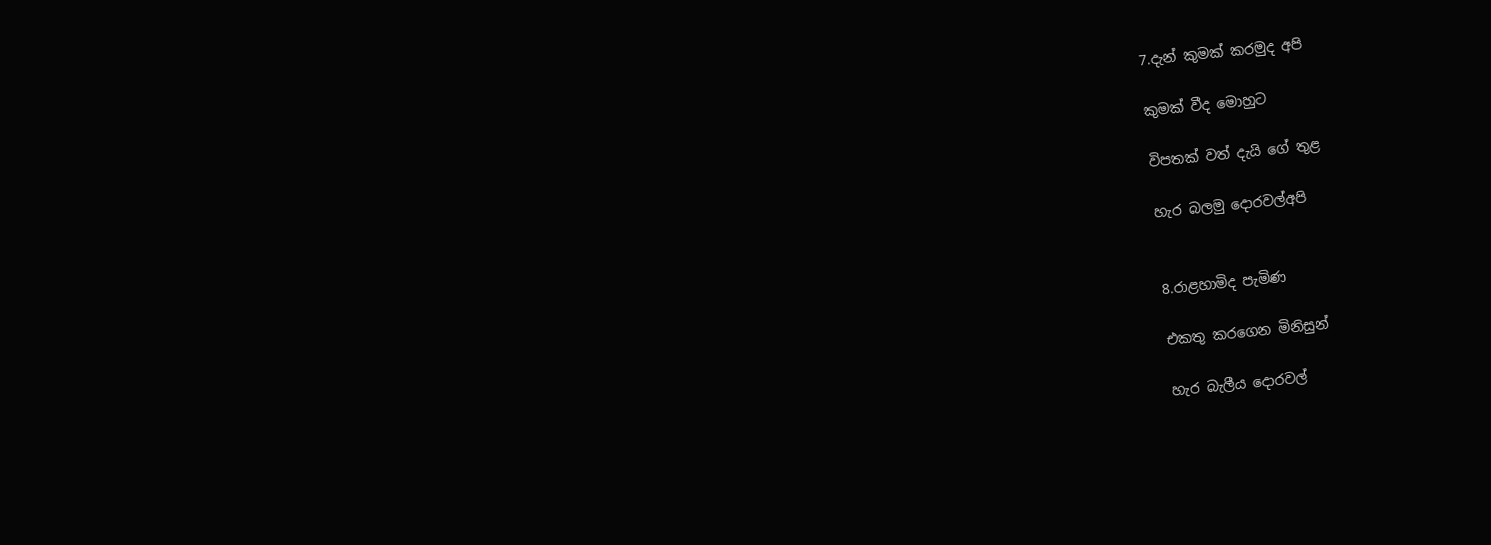7.දැන් කුමක් කරමුද අපි

කුමක් වීද මොහුට

විපතක් වත් දැයි ගේ තුළ

හැර බලමු දොරවල්අපි


8.රාළහාමිද පැමිණ

එකතු කරගෙන මිනිසුන්

හැර බැලීය දොරවල්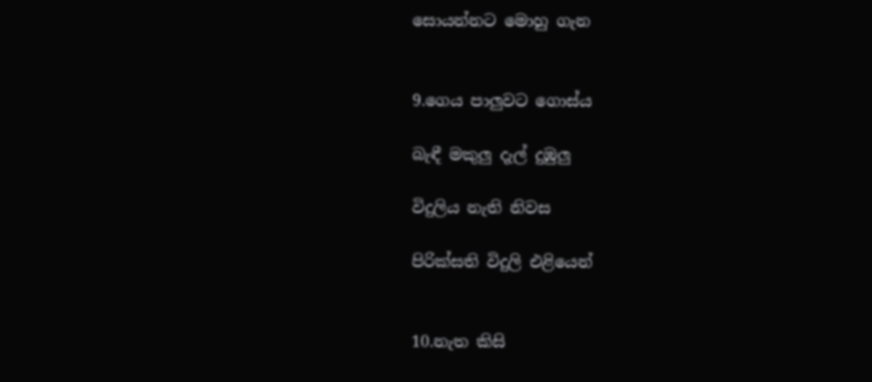සොයන්නට මොහු ගැන


9.ගෙය පාලුවට ගොස්ය

බැඳී මකුලු දැල් දුඹුලු

විදුලිය නැති නිවස

පිරික්සති විදුලි එළියෙන්


10.නැත කිසි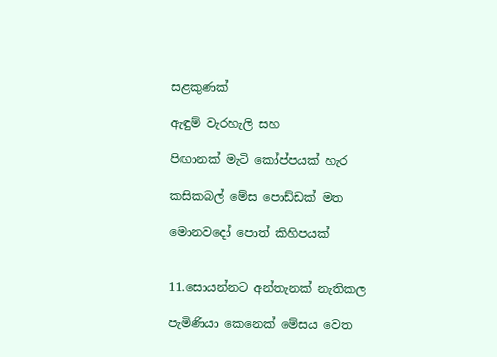සළකුණක්

ඇඳුම් වැරහැලි සහ

පිඟානක් මැටි කෝප්පයක් හැර

කසිකබල් මේස පොඩ්ඩක් මත

මොනවදෝ පොත් කිහිපයක්


11.සොයන්නට අන්තැනක් නැතිකල

පැමිණියා කෙනෙක් මේසය වෙත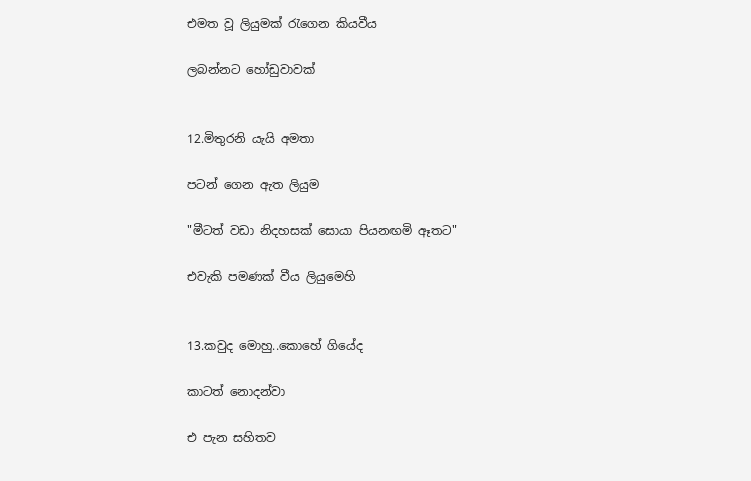එමත වූ ලියුමක් රැගෙන කියවීය

ලබන්නට හෝඩුවාවක්


12.මිතුරනි යැයි අමතා

පටන් ගෙන ඇත ලියුම

"මීටත් වඩා නිදහසක් සොයා පියනඟමි ඈතට"

එවැකි පමණක් වීය ලියුමෙහි


13.කවුද මොහු..කොහේ ගියේද

කාටත් නොදන්වා

එ පැන සහිතව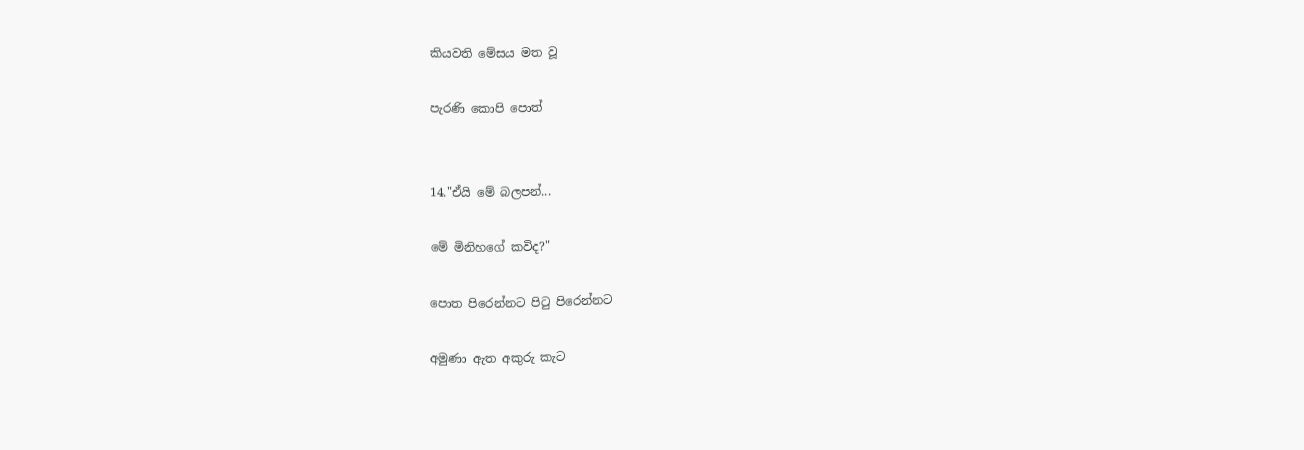කියවති මේසය මත වූ

පැරණි කොපි පොත්


14."ඒයි මේ බලපන්...

මේ මිනිහගේ කවිද?"

පොත පිරෙන්නට පිටු පිරෙන්නට

අමුණා ඇත අකුරු කැට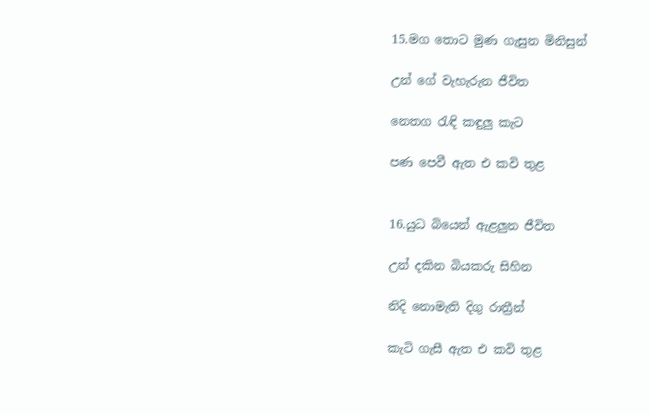15.මග තොට මුණ ගැසුන මිනිසුන්

උන් ගේ වැහැරුන ජීවිත

නෙතග රැඳි කඳුලු කැට

පණ පෙවී ඇත එ කවි තුළ


16.යුධ බියෙන් ඇළලුන ජීවිත

උන් දකින බියකරු සිහින

නිදි නොමැති දිගු රාත්‍රීන්

කැටි ගැසී ඇත එ කවි තුළ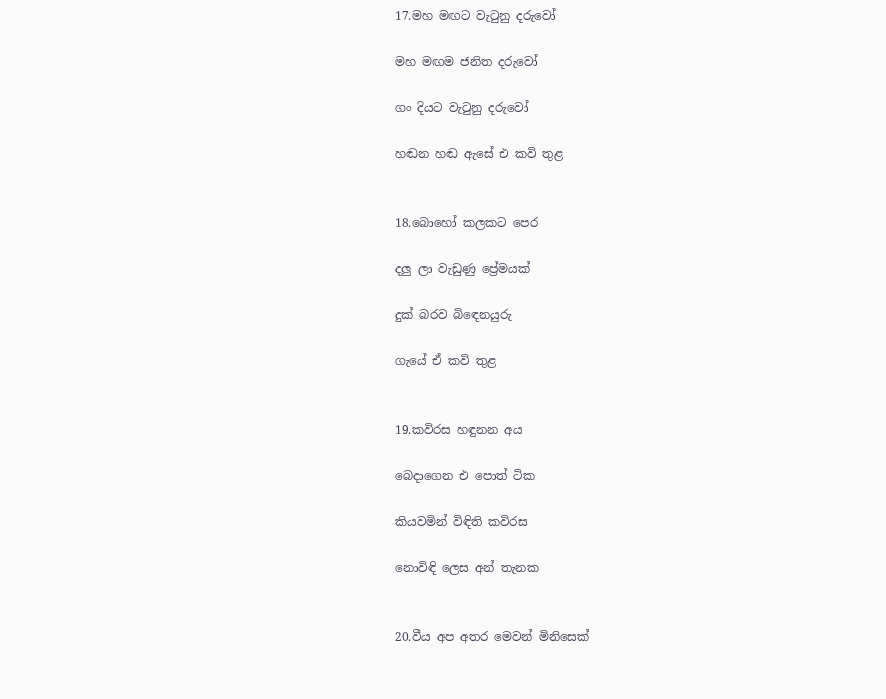17.මහ මඟට වැටුනු දරුවෝ

මහ මඟම ජනිත දරුවෝ

ගං දියට වැටුනු දරුවෝ

හඬන හඬ ඇසේ එ කවි තුළ


18.බොහෝ කලකට පෙර

දලු ලා වැඩුණු ප්‍රේමයක්

දුක් බරව බිඳෙනයුරු

ගැයේ ඒ කවි තුළ


19.කවිරස හඳුනන අය

බෙදාගෙන එ පොත් ටික

කියවමින් විඳිති කවිරස

නොවිඳි ලෙස අන් තැනක


20.වීය අප අතර මෙවන් මිනිසෙක්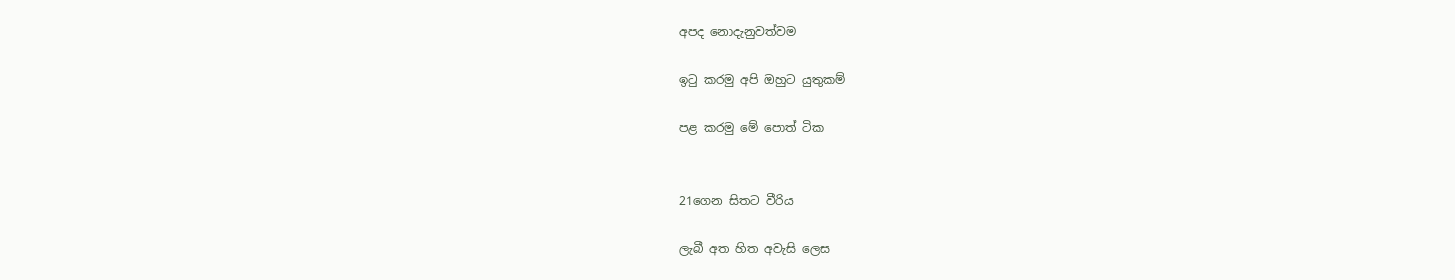අපද නොදැනුවත්වම

ඉටු කරමු අපි ඔහුට යුතුකම්

පළ කරමු මේ පොත් ටික


21ගෙන සිතට වීරිය

ලැබී අත හිත අවැසි ලෙස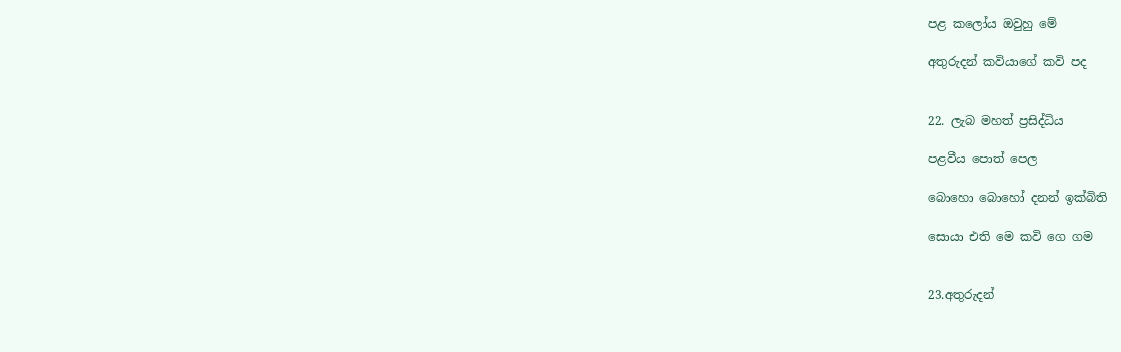පළ කලෝය ඔවුහු මේ

අතුරුදන් කවියාගේ කවි පද


22. ලැබ මහත් ප්‍රසිද්ධිය

පළවීය පොත් පෙල

බොහො බොහෝ දනන් ඉක්බිති

සොයා එති මෙ කවි ගෙ ගම


23.අතුරුදන්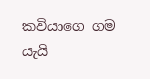කවියාගෙ ගම යැයි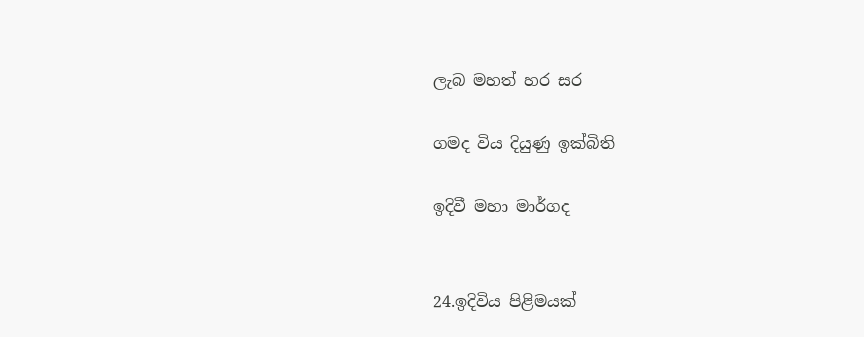ලැබ මහත් හර සර

ගමද විය දියුණු ඉක්බිති

ඉදිවී මහා මාර්ගද


24.ඉදිවිය පිළිමයක්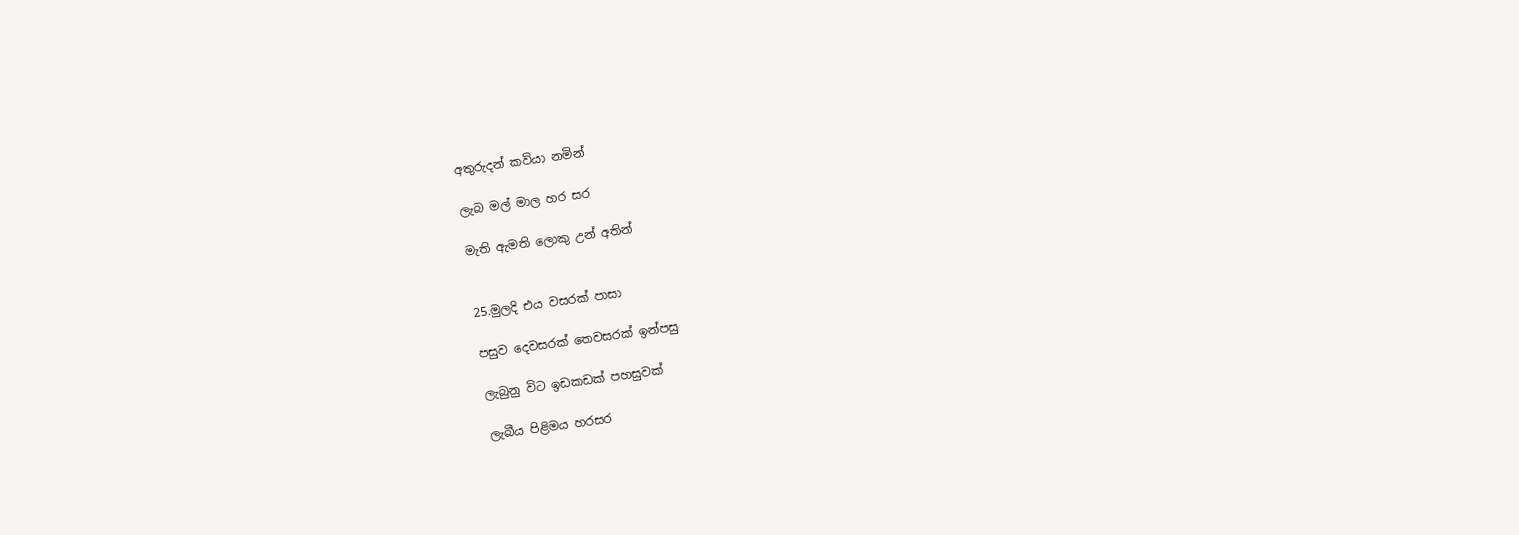අතුරුදන් කවියා නමින්

ලැබ මල් මාල හර සර

මැති ඇමති ලොකු උන් අතින්


25.මුලදි එය වසරක් පාසා

පසුව දෙවසරක් තෙවසරක් ඉන්පසු

ලැබුනු විට ඉඩකඩක් පහසුවක්

ලැබීය පිළිමය හරසර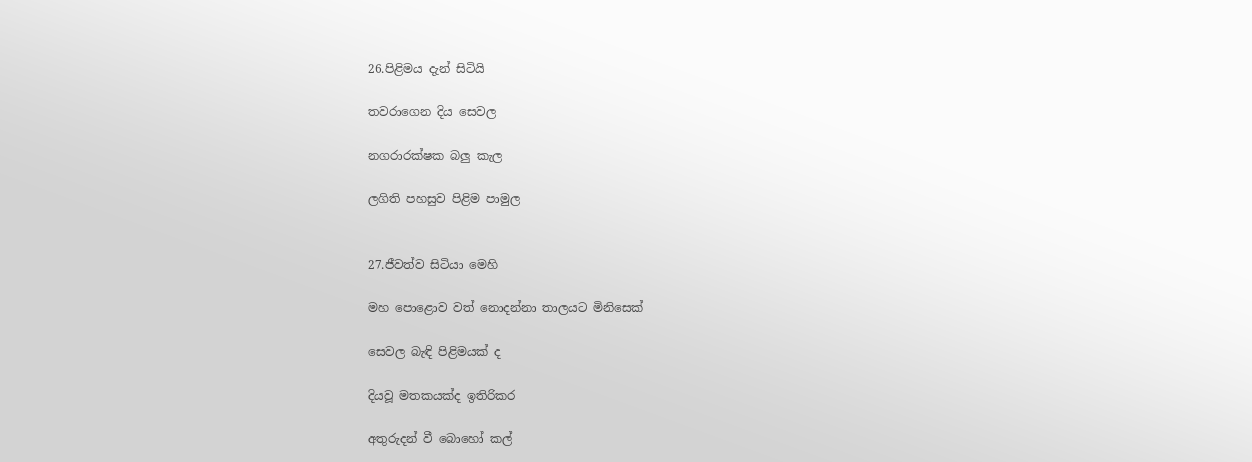26.පිළිමය දැන් සිටියි

තවරාගෙන දිය සෙවල

නගරාරක්ෂක බලු කැල

ලගිති පහසුව පිළිම පාමුල


27.ජීවත්ව සිටියා මෙහි

මහ පොළොව වත් නොදන්නා තාලයට මිනිසෙක්

සෙවල බැඳි පිළිමයක් ද

දියවූ මතකයක්ද ඉතිරිකර

අතුරුදන් වී බොහෝ කල්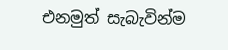එනමුත් සැබැවින්ම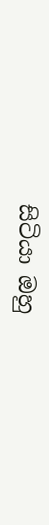සිටියා ඔහු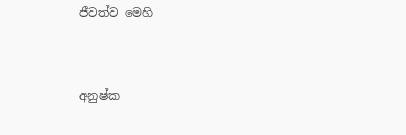ජීවත්ව මෙහි


අනුෂ්ක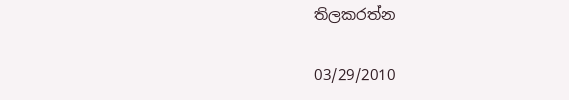තිලකරත්න

03/29/2010